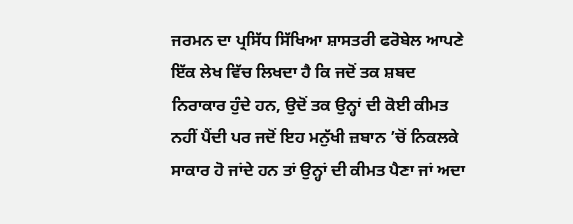ਜਰਮਨ ਦਾ ਪ੍ਰਸਿੱਧ ਸਿੱਖਿਆ ਸ਼ਾਸਤਰੀ ਫਰੋਬੇਲ ਆਪਣੇ ਇੱਕ ਲੇਖ ਵਿੱਚ ਲਿਖਦਾ ਹੈ ਕਿ ਜਦੋਂ ਤਕ ਸ਼ਬਦ ਨਿਰਾਕਾਰ ਹੁੰਦੇ ਹਨ, ਉਦੋਂ ਤਕ ਉਨ੍ਹਾਂ ਦੀ ਕੋਈ ਕੀਮਤ ਨਹੀਂ ਪੈਂਦੀ ਪਰ ਜਦੋਂ ਇਹ ਮਨੁੱਖੀ ਜ਼ਬਾਨ ’ਚੋਂ ਨਿਕਲਕੇ ਸਾਕਾਰ ਹੋ ਜਾਂਦੇ ਹਨ ਤਾਂ ਉਨ੍ਹਾਂ ਦੀ ਕੀਮਤ ਪੈਣਾ ਜਾਂ ਅਦਾ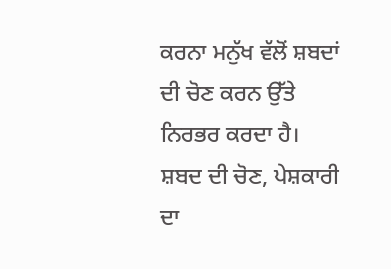ਕਰਨਾ ਮਨੁੱਖ ਵੱਲੋਂ ਸ਼ਬਦਾਂ ਦੀ ਚੋਣ ਕਰਨ ਉੱਤੇ ਨਿਰਭਰ ਕਰਦਾ ਹੈ। ਸ਼ਬਦ ਦੀ ਚੋਣ, ਪੇਸ਼ਕਾਰੀ ਦਾ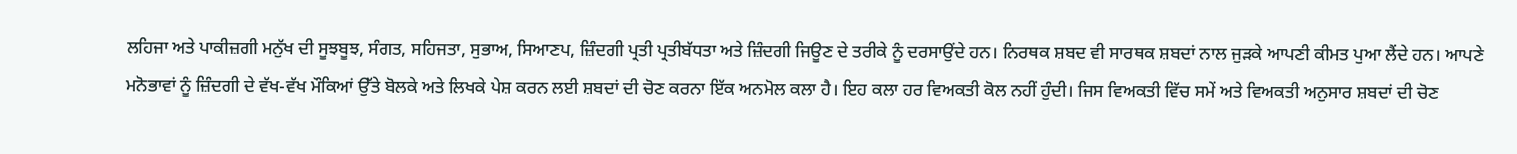ਲਹਿਜਾ ਅਤੇ ਪਾਕੀਜ਼ਗੀ ਮਨੁੱਖ ਦੀ ਸੂਝਬੂਝ, ਸੰਗਤ, ਸਹਿਜਤਾ, ਸੁਭਾਅ, ਸਿਆਣਪ, ਜ਼ਿੰਦਗੀ ਪ੍ਰਤੀ ਪ੍ਰਤੀਬੱਧਤਾ ਅਤੇ ਜ਼ਿੰਦਗੀ ਜਿਊਣ ਦੇ ਤਰੀਕੇ ਨੂੰ ਦਰਸਾਉਂਦੇ ਹਨ। ਨਿਰਥਕ ਸ਼ਬਦ ਵੀ ਸਾਰਥਕ ਸ਼ਬਦਾਂ ਨਾਲ ਜੁੜਕੇ ਆਪਣੀ ਕੀਮਤ ਪੁਆ ਲੈਂਦੇ ਹਨ। ਆਪਣੇ ਮਨੋਭਾਵਾਂ ਨੂੰ ਜ਼ਿੰਦਗੀ ਦੇ ਵੱਖ-ਵੱਖ ਮੌਕਿਆਂ ਉੱਤੇ ਬੋਲਕੇ ਅਤੇ ਲਿਖਕੇ ਪੇਸ਼ ਕਰਨ ਲਈ ਸ਼ਬਦਾਂ ਦੀ ਚੋਣ ਕਰਨਾ ਇੱਕ ਅਨਮੋਲ ਕਲਾ ਹੈ। ਇਹ ਕਲਾ ਹਰ ਵਿਅਕਤੀ ਕੋਲ ਨਹੀਂ ਹੁੰਦੀ। ਜਿਸ ਵਿਅਕਤੀ ਵਿੱਚ ਸਮੇਂ ਅਤੇ ਵਿਅਕਤੀ ਅਨੁਸਾਰ ਸ਼ਬਦਾਂ ਦੀ ਚੋਣ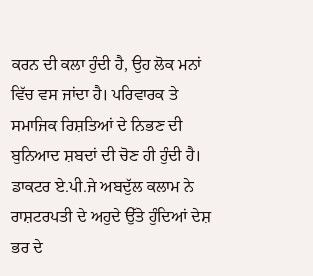ਕਰਨ ਦੀ ਕਲਾ ਹੁੰਦੀ ਹੈ, ਉਹ ਲੋਕ ਮਨਾਂ ਵਿੱਚ ਵਸ ਜਾਂਦਾ ਹੈ। ਪਰਿਵਾਰਕ ਤੇ ਸਮਾਜਿਕ ਰਿਸ਼ਤਿਆਂ ਦੇ ਨਿਭਣ ਦੀ ਬੁਨਿਆਦ ਸ਼ਬਦਾਂ ਦੀ ਚੋਣ ਹੀ ਹੁੰਦੀ ਹੈ। ਡਾਕਟਰ ਏ.ਪੀ.ਜੇ ਅਬਦੁੱਲ ਕਲਾਮ ਨੇ ਰਾਸ਼ਟਰਪਤੀ ਦੇ ਅਹੁਦੇ ਉੱਤੇ ਹੁੰਦਿਆਂ ਦੇਸ਼ ਭਰ ਦੇ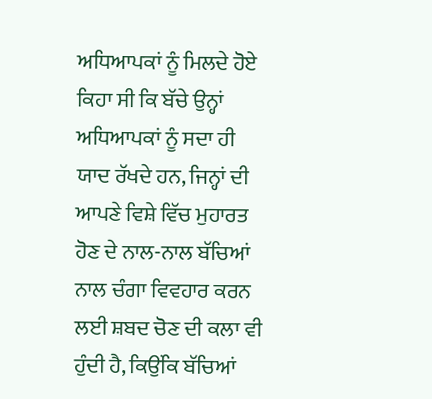ਅਧਿਆਪਕਾਂ ਨੂੰ ਮਿਲਦੇ ਹੋਏ ਕਿਹਾ ਸੀ ਕਿ ਬੱਚੇ ਉਨ੍ਹਾਂ ਅਧਿਆਪਕਾਂ ਨੂੰ ਸਦਾ ਹੀ ਯਾਦ ਰੱਖਦੇ ਹਨ, ਜਿਨ੍ਹਾਂ ਦੀ ਆਪਣੇ ਵਿਸ਼ੇ ਵਿੱਚ ਮੁਹਾਰਤ ਹੋਣ ਦੇ ਨਾਲ-ਨਾਲ ਬੱਚਿਆਂ ਨਾਲ ਚੰਗਾ ਵਿਵਹਾਰ ਕਰਨ ਲਈ ਸ਼ਬਦ ਚੋਣ ਦੀ ਕਲਾ ਵੀ ਹੁੰਦੀ ਹੈ, ਕਿਉਂਕਿ ਬੱਚਿਆਂ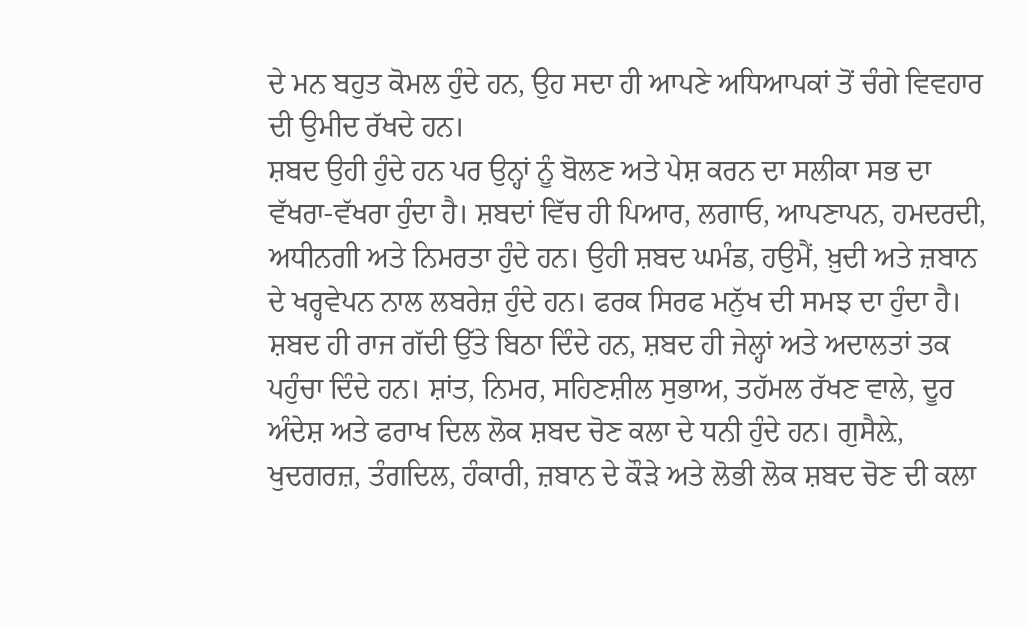ਦੇ ਮਨ ਬਹੁਤ ਕੋਮਲ ਹੁੰਦੇ ਹਨ, ਉਹ ਸਦਾ ਹੀ ਆਪਣੇ ਅਧਿਆਪਕਾਂ ਤੋਂ ਚੰਗੇ ਵਿਵਹਾਰ ਦੀ ਉਮੀਦ ਰੱਖਦੇ ਹਨ।
ਸ਼ਬਦ ਉਹੀ ਹੁੰਦੇ ਹਨ ਪਰ ਉਨ੍ਹਾਂ ਨੂੰ ਬੋਲਣ ਅਤੇ ਪੇਸ਼ ਕਰਨ ਦਾ ਸਲੀਕਾ ਸਭ ਦਾ ਵੱਖਰਾ-ਵੱਖਰਾ ਹੁੰਦਾ ਹੈ। ਸ਼ਬਦਾਂ ਵਿੱਚ ਹੀ ਪਿਆਰ, ਲਗਾਓ, ਆਪਣਾਪਨ, ਹਮਦਰਦੀ, ਅਧੀਨਗੀ ਅਤੇ ਨਿਮਰਤਾ ਹੁੰਦੇ ਹਨ। ਉਹੀ ਸ਼ਬਦ ਘਮੰਡ, ਹਉਮੈਂ, ਖ਼ੁਦੀ ਅਤੇ ਜ਼ਬਾਨ ਦੇ ਖਰ੍ਹਵੇਪਨ ਨਾਲ ਲਬਰੇਜ਼ ਹੁੰਦੇ ਹਨ। ਫਰਕ ਸਿਰਫ ਮਨੁੱਖ ਦੀ ਸਮਝ ਦਾ ਹੁੰਦਾ ਹੈ। ਸ਼ਬਦ ਹੀ ਰਾਜ ਗੱਦੀ ਉੱਤੇ ਬਿਠਾ ਦਿੰਦੇ ਹਨ, ਸ਼ਬਦ ਹੀ ਜੇਲ੍ਹਾਂ ਅਤੇ ਅਦਾਲਤਾਂ ਤਕ ਪਹੁੰਚਾ ਦਿੰਦੇ ਹਨ। ਸ਼ਾਂਤ, ਨਿਮਰ, ਸਹਿਣਸ਼ੀਲ ਸੁਭਾਅ, ਤਹੱਮਲ ਰੱਖਣ ਵਾਲੇ, ਦੂਰ ਅੰਦੇਸ਼ ਅਤੇ ਫਰਾਖ ਦਿਲ ਲੋਕ ਸ਼ਬਦ ਚੋਣ ਕਲਾ ਦੇ ਧਨੀ ਹੁੰਦੇ ਹਨ। ਗੁਸੈਲ਼ੇ, ਖੁਦਗਰਜ਼, ਤੰਗਦਿਲ, ਹੰਕਾਰੀ, ਜ਼ਬਾਨ ਦੇ ਕੌੜੇ ਅਤੇ ਲੋਭੀ ਲੋਕ ਸ਼ਬਦ ਚੋਣ ਦੀ ਕਲਾ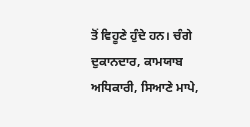ਤੋਂ ਵਿਹੂਣੇ ਹੁੰਦੇ ਹਨ। ਚੰਗੇ ਦੁਕਾਨਦਾਰ, ਕਾਮਯਾਬ ਅਧਿਕਾਰੀ, ਸਿਆਣੇ ਮਾਪੇ,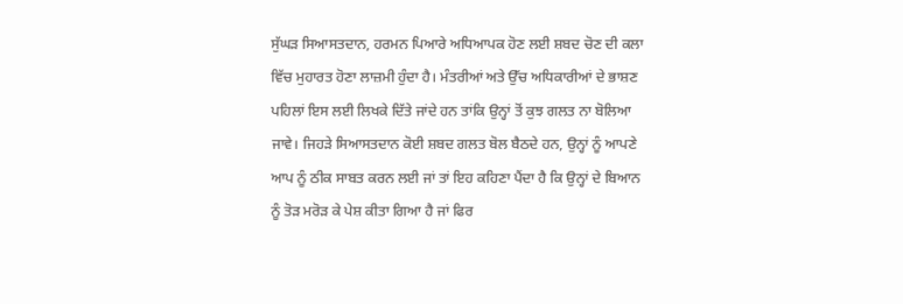ਸੁੱਘੜ ਸਿਆਸਤਦਾਨ, ਹਰਮਨ ਪਿਆਰੇ ਅਧਿਆਪਕ ਹੋਣ ਲਈ ਸ਼ਬਦ ਚੋਣ ਦੀ ਕਲਾ ਵਿੱਚ ਮੁਹਾਰਤ ਹੋਣਾ ਲਾਜ਼ਮੀ ਹੁੰਦਾ ਹੈ। ਮੰਤਰੀਆਂ ਅਤੇ ਉੱਚ ਅਧਿਕਾਰੀਆਂ ਦੇ ਭਾਸ਼ਣ ਪਹਿਲਾਂ ਇਸ ਲਈ ਲਿਖਕੇ ਦਿੱਤੇ ਜਾਂਦੇ ਹਨ ਤਾਂਕਿ ਉਨ੍ਹਾਂ ਤੋਂ ਕੁਝ ਗਲਤ ਨਾ ਬੋਲਿਆ ਜਾਵੇ। ਜਿਹੜੇ ਸਿਆਸਤਦਾਨ ਕੋਈ ਸ਼ਬਦ ਗਲਤ ਬੋਲ ਬੈਠਦੇ ਹਨ, ਉਨ੍ਹਾਂ ਨੂੰ ਆਪਣੇ ਆਪ ਨੂੰ ਠੀਕ ਸਾਬਤ ਕਰਨ ਲਈ ਜਾਂ ਤਾਂ ਇਹ ਕਹਿਣਾ ਪੈਂਦਾ ਹੈ ਕਿ ਉਨ੍ਹਾਂ ਦੇ ਬਿਆਨ ਨੂੰ ਤੋੜ ਮਰੋੜ ਕੇ ਪੇਸ਼ ਕੀਤਾ ਗਿਆ ਹੈ ਜਾਂ ਫਿਰ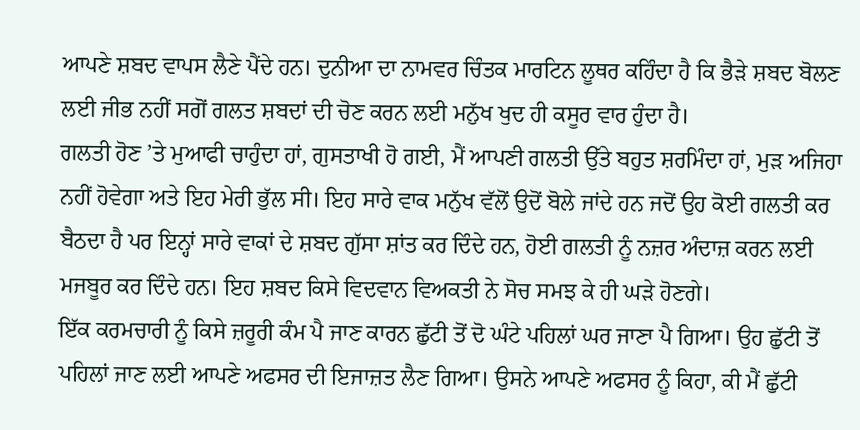ਆਪਣੇ ਸ਼ਬਦ ਵਾਪਸ ਲੈਣੇ ਪੈਂਦੇ ਹਨ। ਦੁਨੀਆ ਦਾ ਨਾਮਵਰ ਚਿੰਤਕ ਮਾਰਟਿਨ ਲੂਥਰ ਕਹਿੰਦਾ ਹੈ ਕਿ ਭੈੜੇ ਸ਼ਬਦ ਬੋਲਣ ਲਈ ਜੀਭ ਨਹੀਂ ਸਗੋਂ ਗਲਤ ਸ਼ਬਦਾਂ ਦੀ ਚੋਣ ਕਰਨ ਲਈ ਮਨੁੱਖ ਖੁਦ ਹੀ ਕਸੂਰ ਵਾਰ ਹੁੰਦਾ ਹੈ।
ਗਲਤੀ ਹੋਣ ’ਤੇ ਮੁਆਫੀ ਚਾਹੁੰਦਾ ਹਾਂ, ਗੁਸਤਾਖੀ ਹੋ ਗਈ, ਮੈਂ ਆਪਣੀ ਗਲਤੀ ਉੱਤੇ ਬਹੁਤ ਸ਼ਰਮਿੰਦਾ ਹਾਂ, ਮੁੜ ਅਜਿਹਾ ਨਹੀਂ ਹੋਵੇਗਾ ਅਤੇ ਇਹ ਮੇਰੀ ਭੁੱਲ ਸੀ। ਇਹ ਸਾਰੇ ਵਾਕ ਮਨੁੱਖ ਵੱਲੋਂ ਉਦੋਂ ਬੋਲੇ ਜਾਂਦੇ ਹਨ ਜਦੋਂ ਉਹ ਕੋਈ ਗਲਤੀ ਕਰ ਬੈਠਦਾ ਹੈ ਪਰ ਇਨ੍ਹਾਂ ਸਾਰੇ ਵਾਕਾਂ ਦੇ ਸ਼ਬਦ ਗੁੱਸਾ ਸ਼ਾਂਤ ਕਰ ਦਿੰਦੇ ਹਨ, ਹੋਈ ਗਲਤੀ ਨੂੰ ਨਜ਼ਰ ਅੰਦਾਜ਼ ਕਰਨ ਲਈ ਮਜਬੂਰ ਕਰ ਦਿੰਦੇ ਹਨ। ਇਹ ਸ਼ਬਦ ਕਿਸੇ ਵਿਦਵਾਨ ਵਿਅਕਤੀ ਨੇ ਸੋਚ ਸਮਝ ਕੇ ਹੀ ਘੜੇ ਹੋਣਗੇ।
ਇੱਕ ਕਰਮਚਾਰੀ ਨੂੰ ਕਿਸੇ ਜ਼ਰੂਰੀ ਕੰਮ ਪੈ ਜਾਣ ਕਾਰਨ ਛੁੱਟੀ ਤੋਂ ਦੋ ਘੰਟੇ ਪਹਿਲਾਂ ਘਰ ਜਾਣਾ ਪੈ ਗਿਆ। ਉਹ ਛੁੱਟੀ ਤੋਂ ਪਹਿਲਾਂ ਜਾਣ ਲਈ ਆਪਣੇ ਅਫਸਰ ਦੀ ਇਜਾਜ਼ਤ ਲੈਣ ਗਿਆ। ਉਸਨੇ ਆਪਣੇ ਅਫਸਰ ਨੂੰ ਕਿਹਾ, ਕੀ ਮੈਂ ਛੁੱਟੀ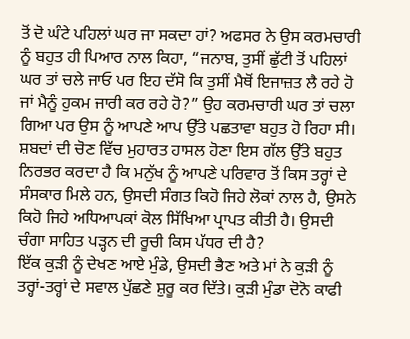ਤੋਂ ਦੋ ਘੰਟੇ ਪਹਿਲਾਂ ਘਰ ਜਾ ਸਕਦਾ ਹਾਂ? ਅਫਸਰ ਨੇ ਉਸ ਕਰਮਚਾਰੀ ਨੂੰ ਬਹੁਤ ਹੀ ਪਿਆਰ ਨਾਲ ਕਿਹਾ, “ਜਨਾਬ, ਤੁਸੀਂ ਛੁੱਟੀ ਤੋਂ ਪਹਿਲਾਂ ਘਰ ਤਾਂ ਚਲੇ ਜਾਓ ਪਰ ਇਹ ਦੱਸੋ ਕਿ ਤੁਸੀਂ ਮੈਥੋਂ ਇਜਾਜ਼ਤ ਲੈ ਰਹੇ ਹੋ ਜਾਂ ਮੈਨੂੰ ਹੁਕਮ ਜਾਰੀ ਕਰ ਰਹੇ ਹੋ?” ਉਹ ਕਰਮਚਾਰੀ ਘਰ ਤਾਂ ਚਲਾ ਗਿਆ ਪਰ ਉਸ ਨੂੰ ਆਪਣੇ ਆਪ ਉੱਤੇ ਪਛਤਾਵਾ ਬਹੁਤ ਹੋ ਰਿਹਾ ਸੀ।
ਸ਼ਬਦਾਂ ਦੀ ਚੋਣ ਵਿੱਚ ਮੁਹਾਰਤ ਹਾਸਲ ਹੋਣਾ ਇਸ ਗੱਲ ਉੱਤੇ ਬਹੁਤ ਨਿਰਭਰ ਕਰਦਾ ਹੈ ਕਿ ਮਨੁੱਖ ਨੂੰ ਆਪਣੇ ਪਰਿਵਾਰ ਤੋਂ ਕਿਸ ਤਰ੍ਹਾਂ ਦੇ ਸੰਸਕਾਰ ਮਿਲੇ ਹਨ, ਉਸਦੀ ਸੰਗਤ ਕਿਹੋ ਜਿਹੇ ਲੋਕਾਂ ਨਾਲ ਹੈ, ਉਸਨੇ ਕਿਹੋ ਜਿਹੇ ਅਧਿਆਪਕਾਂ ਕੋਲ ਸਿੱਖਿਆ ਪ੍ਰਾਪਤ ਕੀਤੀ ਹੈ। ਉਸਦੀ ਚੰਗਾ ਸਾਹਿਤ ਪੜ੍ਹਨ ਦੀ ਰੂਚੀ ਕਿਸ ਪੱਧਰ ਦੀ ਹੈ?
ਇੱਕ ਕੁੜੀ ਨੂੰ ਦੇਖਣ ਆਏ ਮੁੰਡੇ, ਉਸਦੀ ਭੈਣ ਅਤੇ ਮਾਂ ਨੇ ਕੁੜੀ ਨੂੰ ਤਰ੍ਹਾਂ-ਤਰ੍ਹਾਂ ਦੇ ਸਵਾਲ ਪੁੱਛਣੇ ਸ਼ੁਰੂ ਕਰ ਦਿੱਤੇ। ਕੁੜੀ ਮੁੰਡਾ ਦੋਨੋ ਕਾਫੀ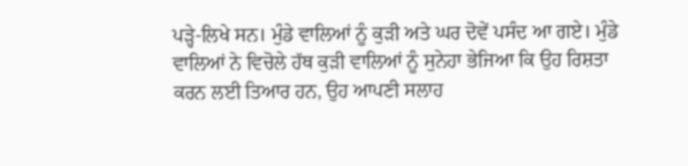ਪੜ੍ਹੇ-ਲਿਖੇ ਸਨ। ਮੁੰਡੇ ਵਾਲਿਆਂ ਨੂੰ ਕੁੜੀ ਅਤੇ ਘਰ ਦੋਵੇਂ ਪਸੰਦ ਆ ਗਏ। ਮੁੰਡੇ ਵਾਲਿਆਂ ਨੇ ਵਿਚੋਲੇ ਹੱਥ ਕੁੜੀ ਵਾਲਿਆਂ ਨੂੰ ਸੁਨੇਹਾ ਭੇਜਿਆ ਕਿ ਉਹ ਰਿਸ਼ਤਾ ਕਰਨ ਲਈ ਤਿਆਰ ਹਨ, ਉਹ ਆਪਣੀ ਸਲਾਹ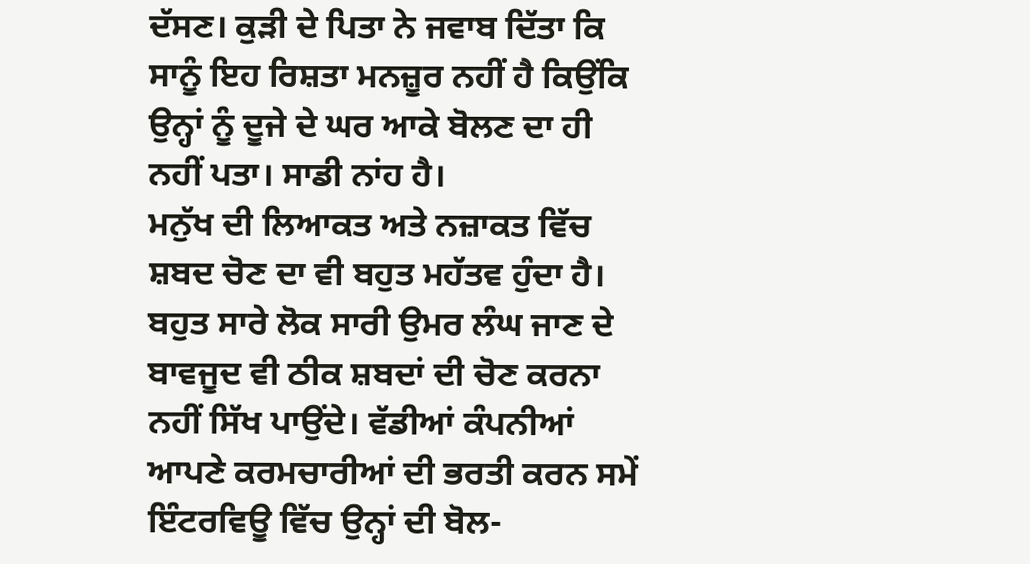ਦੱਸਣ। ਕੁੜੀ ਦੇ ਪਿਤਾ ਨੇ ਜਵਾਬ ਦਿੱਤਾ ਕਿ ਸਾਨੂੰ ਇਹ ਰਿਸ਼ਤਾ ਮਨਜ਼ੂਰ ਨਹੀਂ ਹੈ ਕਿਉਂਕਿ ਉਨ੍ਹਾਂ ਨੂੰ ਦੂਜੇ ਦੇ ਘਰ ਆਕੇ ਬੋਲਣ ਦਾ ਹੀ ਨਹੀਂ ਪਤਾ। ਸਾਡੀ ਨਾਂਹ ਹੈ।
ਮਨੁੱਖ ਦੀ ਲਿਆਕਤ ਅਤੇ ਨਜ਼ਾਕਤ ਵਿੱਚ ਸ਼ਬਦ ਚੋਣ ਦਾ ਵੀ ਬਹੁਤ ਮਹੱਤਵ ਹੁੰਦਾ ਹੈ। ਬਹੁਤ ਸਾਰੇ ਲੋਕ ਸਾਰੀ ਉਮਰ ਲੰਘ ਜਾਣ ਦੇ ਬਾਵਜੂਦ ਵੀ ਠੀਕ ਸ਼ਬਦਾਂ ਦੀ ਚੋਣ ਕਰਨਾ ਨਹੀਂ ਸਿੱਖ ਪਾਉਂਦੇ। ਵੱਡੀਆਂ ਕੰਪਨੀਆਂ ਆਪਣੇ ਕਰਮਚਾਰੀਆਂ ਦੀ ਭਰਤੀ ਕਰਨ ਸਮੇਂ ਇੰਟਰਵਿਊ ਵਿੱਚ ਉਨ੍ਹਾਂ ਦੀ ਬੋਲ-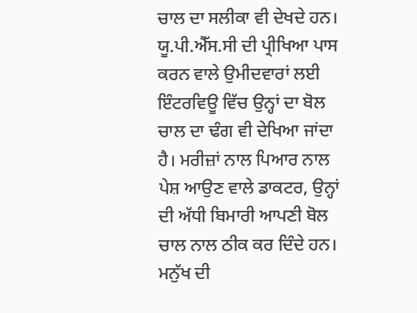ਚਾਲ ਦਾ ਸਲੀਕਾ ਵੀ ਦੇਖਦੇ ਹਨ। ਯੂ.ਪੀ.ਐੱਸ.ਸੀ ਦੀ ਪ੍ਰੀਖਿਆ ਪਾਸ ਕਰਨ ਵਾਲੇ ਉਮੀਦਵਾਰਾਂ ਲਈ ਇੰਟਰਵਿਊ ਵਿੱਚ ਉਨ੍ਹਾਂ ਦਾ ਬੋਲ ਚਾਲ ਦਾ ਢੰਗ ਵੀ ਦੇਖਿਆ ਜਾਂਦਾ ਹੈ। ਮਰੀਜ਼ਾਂ ਨਾਲ ਪਿਆਰ ਨਾਲ ਪੇਸ਼ ਆਉਣ ਵਾਲੇ ਡਾਕਟਰ, ਉਨ੍ਹਾਂ ਦੀ ਅੱਧੀ ਬਿਮਾਰੀ ਆਪਣੀ ਬੋਲ ਚਾਲ ਨਾਲ ਠੀਕ ਕਰ ਦਿੰਦੇ ਹਨ। ਮਨੁੱਖ ਦੀ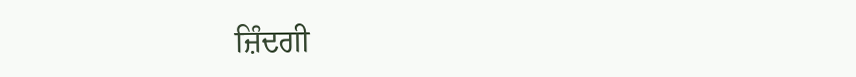ਜ਼ਿੰਦਗੀ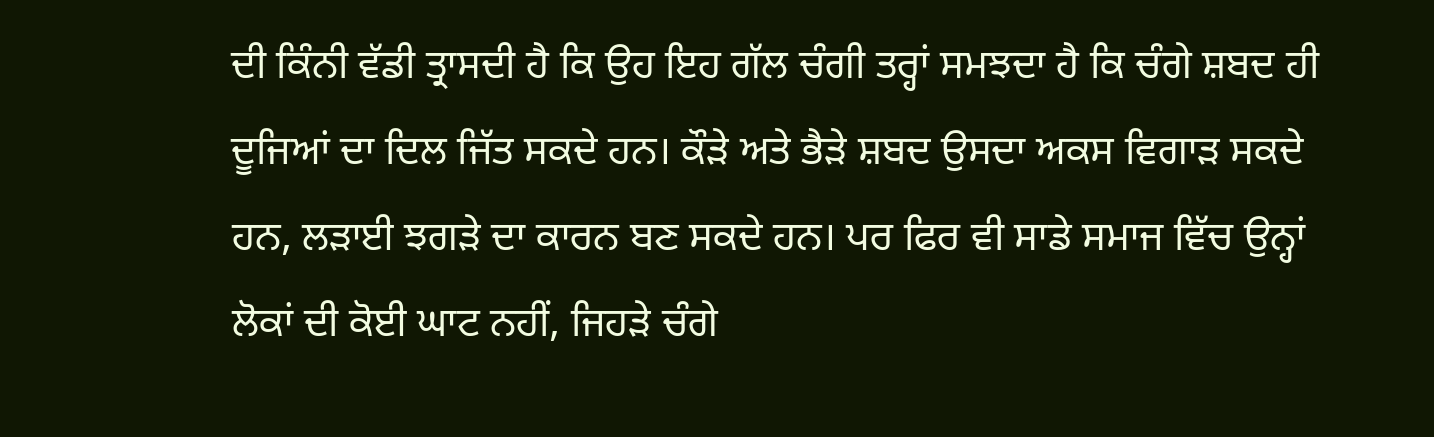ਦੀ ਕਿੰਨੀ ਵੱਡੀ ਤ੍ਰਾਸਦੀ ਹੈ ਕਿ ਉਹ ਇਹ ਗੱਲ ਚੰਗੀ ਤਰ੍ਹਾਂ ਸਮਝਦਾ ਹੈ ਕਿ ਚੰਗੇ ਸ਼ਬਦ ਹੀ ਦੂਜਿਆਂ ਦਾ ਦਿਲ ਜਿੱਤ ਸਕਦੇ ਹਨ। ਕੌੜੇ ਅਤੇ ਭੈੜੇ ਸ਼ਬਦ ਉਸਦਾ ਅਕਸ ਵਿਗਾੜ ਸਕਦੇ ਹਨ, ਲੜਾਈ ਝਗੜੇ ਦਾ ਕਾਰਨ ਬਣ ਸਕਦੇ ਹਨ। ਪਰ ਫਿਰ ਵੀ ਸਾਡੇ ਸਮਾਜ ਵਿੱਚ ਉਨ੍ਹਾਂ ਲੋਕਾਂ ਦੀ ਕੋਈ ਘਾਟ ਨਹੀਂ, ਜਿਹੜੇ ਚੰਗੇ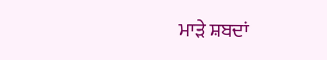ਮਾੜੇ ਸ਼ਬਦਾਂ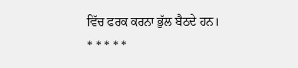ਵਿੱਚ ਫਰਕ ਕਰਨਾ ਭੁੱਲ ਬੈਠਦੇ ਹਨ।
* * * * *